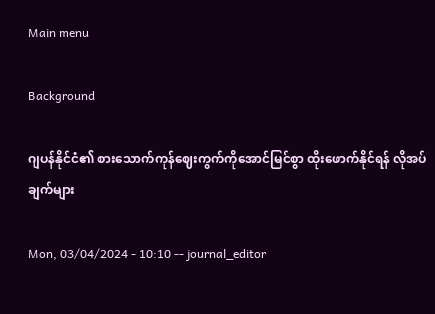Main menu

Background

ဂျပန်နိုင်ငံ၏ စားသောက်ကုန်ဈေးကွက်ကိုအောင်မြင်စွာ ထိုးဖောက်နိုင်ရန် လိုအပ်ချက်များ

Mon, 03/04/2024 - 10:10 -- journal_editor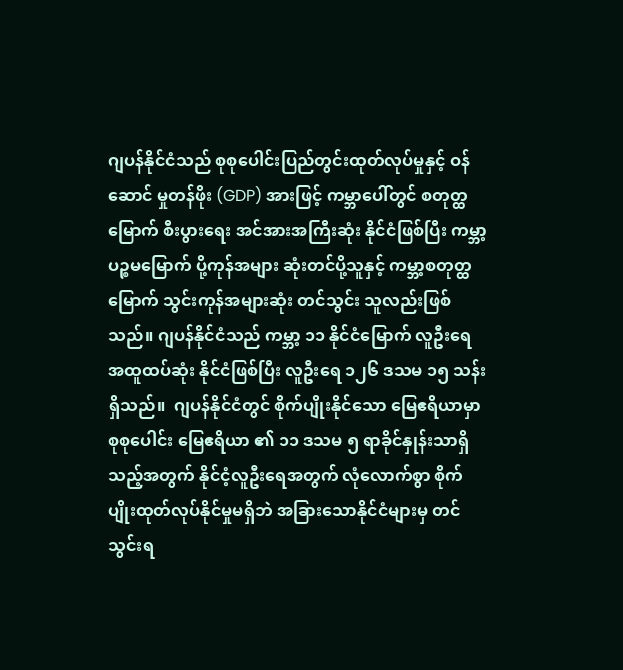ဂျပန်နိုင်ငံသည် စုစုပေါင်းပြည်တွင်းထုတ်လုပ်မှုနှင့် ဝန်ဆောင် မှုတန်ဖိုး (GDP) အားဖြင့် ကမ္ဘာပေါ်တွင် စတုတ္ထမြောက် စီးပွားရေး အင်အားအကြီးဆုံး နိုင်ငံဖြစ်ပြီး ကမ္ဘာ့ပဉ္စမမြောက် ပို့ကုန်အများ ဆုံးတင်ပို့သူနှင့် ကမ္ဘာ့စတုတ္ထမြောက် သွင်းကုန်အများဆုံး တင်သွင်း သူလည်းဖြစ်သည်။ ဂျပန်နိုင်ငံသည် ကမ္ဘာ့ ၁၁ နိုင်ငံမြောက် လူဦးရေ အထူထပ်ဆုံး နိုင်ငံဖြစ်ပြီး လူဦးရေ ၁၂၆ ဒသမ ၁၅ သန်းရှိသည်။  ဂျပန်နိုင်ငံတွင် စိုက်ပျိုးနိုင်သော မြေဧရိယာမှာ စုစုပေါင်း မြေဧရိယာ ၏ ၁၁ ဒသမ ၅ ရာခိုင်နှုန်းသာရှိသည့်အတွက် နိုင်ငံ့လူဦးရေအတွက် လုံလောက်စွာ စိုက်ပျိုးထုတ်လုပ်နိုင်မှုမရှိဘဲ အခြားသောနိုင်ငံများမှ တင်သွင်းရ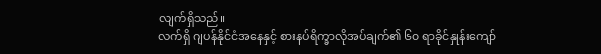လျက်ရှိသည်။
လက်ရှိ ဂျပန်နိုင်ငံအနေနှင့် စားနပ်ရိက္ခာလိုအပ်ချက်၏ ၆၀ ရာခိုင်နှုန်းကျော်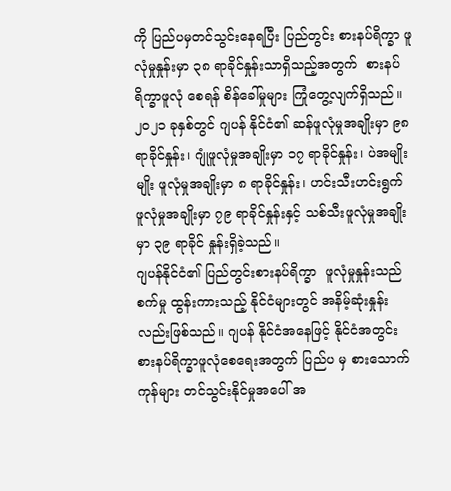ကို ပြည်ပမှတင်သွင်းနေရပြီး ပြည်တွင်း စားနပ်ရိက္ခာ ဖူလုံမှုနှုန်းမှာ ၃၈ ရာခိုင်နှုန်းသာရှိသည့်အတွက်  စားနပ်ရိက္ခာဖူလုံ စေရန် စိန်ခေါ်မှုများ ကြုံတွေ့လျက်ရှိသည်။  ၂၀၂၁ ခုနှစ်တွင် ဂျပန် နိုင်ငံ၏ ဆန်ဖူလုံမှုအချိုးမှာ ၉၈ ရာခိုင်နှုန်း၊ ဂျုံဖူလုံမှုအချိုးမှာ ၁၇ ရာခိုင်နှုန်း၊ ပဲအမျိုးမျိုး ဖူလုံမှုအချိုးမှာ ၈ ရာခိုင်နှုန်း၊ ဟင်းသီးဟင်းရွက် ဖူလုံမှုအချိုးမှာ ၇၉ ရာခိုင်နှုန်းနှင့် သစ်သီးဖူလုံမှုအချိုးမှာ ၃၉ ရာခိုင် နှုန်းရှိခဲ့သည်။
ဂျပန်နိုင်ငံ၏ ပြည်တွင်းစားနပ်ရိက္ခာ  ဖူလုံမှုနှုန်းသည် စက်မှု ထွန်းကားသည့် နိုင်ငံများတွင် အနိမ့်ဆုံးနှုန်းလည်းဖြစ်သည်။ ဂျပန် နိုင်ငံအနေဖြင့် နိုင်ငံအတွင်း စားနပ်ရိက္ခာဖူလုံစေရေးအတွက် ပြည်ပ မှ စားသောက်ကုန်များ တင်သွင်းနိုင်မှုအပေါ် အ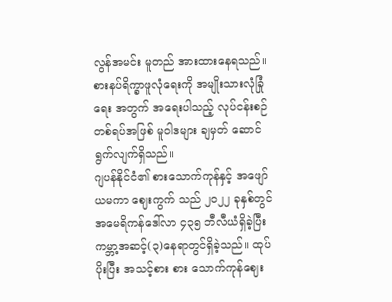လွန်အမင်း မူတည် အားထားနေရသည်။ စားနပ်ရိက္ခာဖူလုံရေးကို အမျိုးသားလုံခြုံရေး အတွက် အရေးပါသည့် လုပ်ငန်းစဉ်တစ်ရပ်အဖြစ် မူဝါဒများ ချမှတ် ဆောင်ရွက်လျက်ရှိသည်။
ဂျပန်နိုင်ငံ၏ စားသောက်ကုန်နှင့် အဖျော်ယမကာ ဈေးကွက် သည် ၂၀၂၂ ခုနှစ်တွင် အမေရိကန်ဒေါ်လာ ၄၃၅ ဘီလီယံရှိခဲ့ပြီး ကမ္ဘာ့အဆင့်(၃)နေရာတွင်ရှိခဲ့သည်။ ထုပ်ပိုးပြီး အသင့်စား စား သောက်ကုန်ဈေး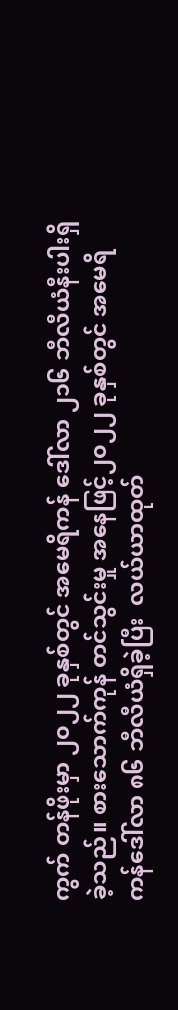ကွက် တန်ဖိုးမှာ ၂၀၂၂ ခုနှစ်တွင် အမေရိကန် ဒေါ်လာ ၂၁၆ ဘီလီယံနီးပါးရှိခဲ့သည်။ စားသောက်ကုန် တင်သွင်းမှု အနေဖြင့်၂၀၂၂ ခုနှစ်တွင် အမေရိကန်ဒေါ်လာ ၈၆ ဘီလီယံရှိခဲ့ပြီး  လယ်ယာထုတ်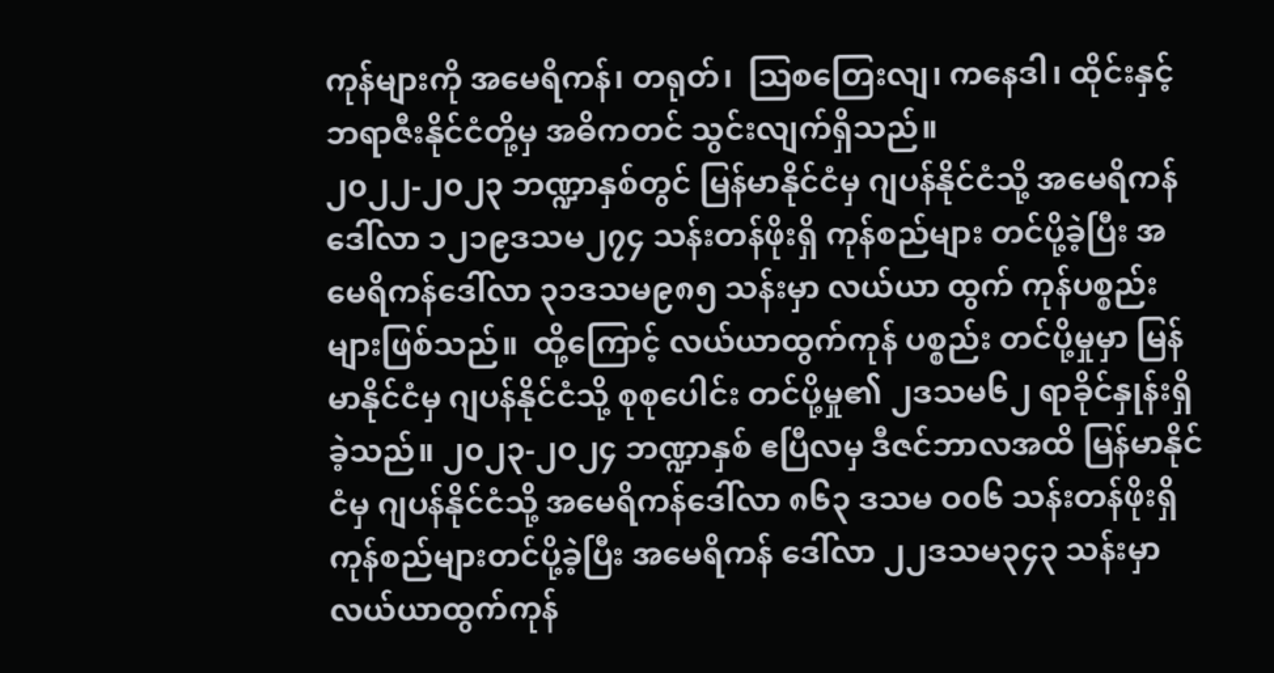ကုန်များကို အမေရိကန်၊ တရုတ်၊  သြစတြေးလျ၊ ကနေဒါ၊ ထိုင်းနှင့် ဘရာဇီးနိုင်ငံတို့မှ အဓိကတင် သွင်းလျက်ရှိသည်။
၂၀၂၂-၂၀၂၃ ဘဏ္ဍာနှစ်တွင် မြန်မာနိုင်ငံမှ ဂျပန်နိုင်ငံသို့ အမေရိကန်ဒေါ်လာ ၁၂၁၉ဒသမ၂၇၄ သန်းတန်ဖိုးရှိ ကုန်စည်များ တင်ပို့ခဲ့ပြီး အမေရိကန်ဒေါ်လာ ၃၁ဒသမ၉၈၅ သန်းမှာ လယ်ယာ ထွက် ကုန်ပစ္စည်းများဖြစ်သည်။  ထို့ကြောင့် လယ်ယာထွက်ကုန် ပစ္စည်း တင်ပို့မှုမှာ မြန်မာနိုင်ငံမှ ဂျပန်နိုင်ငံသို့ စုစုပေါင်း တင်ပို့မှု၏ ၂ဒသမ၆၂ ရာခိုင်နှုန်းရှိခဲ့သည်။ ၂၀၂၃-၂၀၂၄ ဘဏ္ဍာနှစ် ဧပြီလမှ ဒီဇင်ဘာလအထိ မြန်မာနိုင်ငံမှ ဂျပန်နိုင်ငံသို့ အမေရိကန်ဒေါ်လာ ၈၆၃ ဒသမ ဝ၀၆ သန်းတန်ဖိုးရှိ ကုန်စည်များတင်ပို့ခဲ့ပြီး အမေရိကန် ဒေါ်လာ ၂၂ဒသမ၃၄၃ သန်းမှာ လယ်ယာထွက်ကုန်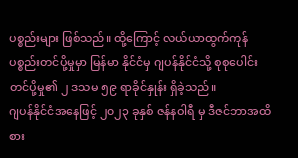ပစ္စည်းများ ဖြစ်သည်။ ထို့ကြောင့် လယ်ယာထွက်ကုန်ပစ္စည်းတင်ပို့မှုမှာ မြန်မာ နိုင်ငံမှ ဂျပန်နိုင်ငံသို့ စုစုပေါင်းတင်ပို့မှု၏ ၂ ဒသမ ၅၉ ရာခိုင်နှုန်း ရှိခဲ့သည်။
ဂျပန်နိုင်ငံအနေဖြင့် ၂၀၂၃ ခုနှစ် ဇန်နဝါရီ မှ ဒီဇင်ဘာအထိ စား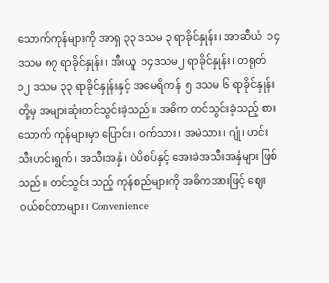သောက်ကုန်များကို အာရှ ၃၃ ဒသမ ၃ ရာခိုင်နှုန်း၊ အာဆီယံ  ၁၄ ဒသမ ၈၇ ရာခိုင်နှုန်း၊ အီးယူ  ၁၄ဒသမ၂ ရာခိုင်နှုန်း၊ တရုတ်  ၁၂ ဒသမ ၃၃ ရာခိုင်နှုန်းနှင့် အမေရိကန်  ၅ ဒသမ ၆ ရာခိုင်နှုန်းတို့မှ အများဆုံးတင်သွင်းခဲ့သည်။ အဓိက တင်သွင်းခဲ့သည့် စားသောက် ကုန်များမှာ ပြောင်း၊ ဝက်သား၊ အမဲသား၊ ဂျုံ၊ ဟင်းသီးဟင်းရွက်၊ အသီးအနှံ၊ ပဲပိစပ်နှင့် အေးခဲအသီးအနှံများ ဖြစ်သည်။ တင်သွင်း သည့် ကုန်စည်များကို အဓိကအားဖြင့် ဈေးဝယ်စင်တာများ၊ Convenience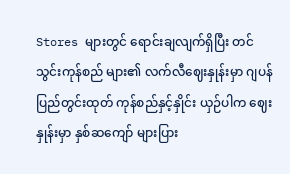Stores များတွင် ရောင်းချလျက်ရှိပြီး တင်သွင်းကုန်စည် များ၏ လက်လီဈေးနှုန်းမှာ ဂျပန်ပြည်တွင်းထုတ် ကုန်စည်နှင့်နှိုင်း ယှဉ်ပါက ဈေးနှုန်းမှာ နှစ်ဆကျော် များပြား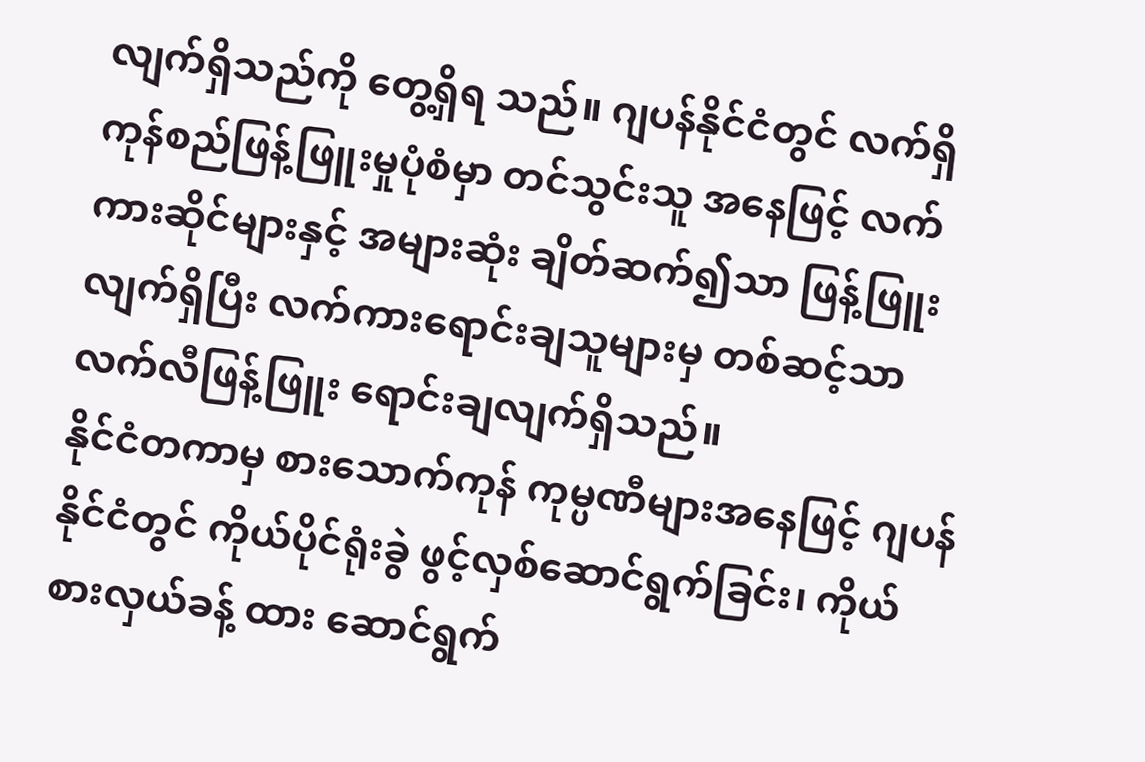လျက်ရှိသည်ကို တွေ့ရှိရ သည်။ ဂျပန်နိုင်ငံတွင် လက်ရှိကုန်စည်ဖြန့်ဖြူးမှုပုံစံမှာ တင်သွင်းသူ အနေဖြင့် လက်ကားဆိုင်များနှင့် အများဆုံး ချိတ်ဆက်၍သာ ဖြန့်ဖြူး လျက်ရှိပြီး လက်ကားရောင်းချသူများမှ တစ်ဆင့်သာ လက်လီဖြန့်ဖြူး ရောင်းချလျက်ရှိသည်။
နိုင်ငံတကာမှ စားသောက်ကုန် ကုမ္ပဏီများအနေဖြင့် ဂျပန် နိုင်ငံတွင် ကိုယ်ပိုင်ရုံးခွဲ ဖွင့်လှစ်ဆောင်ရွက်ခြင်း၊ ကိုယ်စားလှယ်ခန့် ထား ဆောင်ရွက်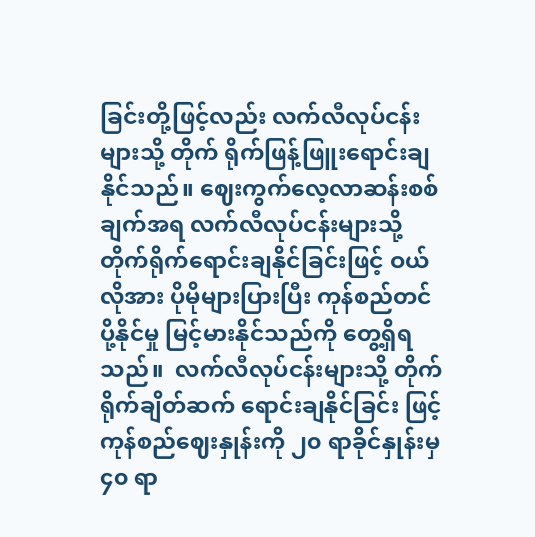ခြင်းတို့ဖြင့်လည်း လက်လီလုပ်ငန်းများသို့ တိုက် ရိုက်ဖြန့်ဖြူးရောင်းချနိုင်သည်။ ဈေးကွက်လေ့လာဆန်းစစ်ချက်အရ လက်လီလုပ်ငန်းများသို့ တိုက်ရိုက်ရောင်းချနိုင်ခြင်းဖြင့် ဝယ်လိုအား ပိုမိုများပြားပြီး ကုန်စည်တင်ပို့နိုင်မှု မြင့်မားနိုင်သည်ကို တွေ့ရှိရ သည်။  လက်လီလုပ်ငန်းများသို့ တိုက်ရိုက်ချိတ်ဆက် ရောင်းချနိုင်ခြင်း ဖြင့် ကုန်စည်ဈေးနှုန်းကို ၂၀ ရာခိုင်နှုန်းမှ ၄၀ ရာ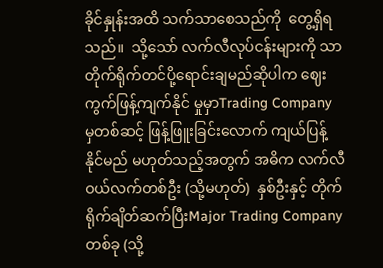ခိုင်နှုန်းအထိ သက်သာစေသည်ကို  တွေ့ရှိရသည်။  သို့သော် လက်လီလုပ်ငန်းများကို သာ တိုက်ရိုက်တင်ပို့ရောင်းချမည်ဆိုပါက ဈေးကွက်ဖြန့်ကျက်နိုင် မှုမှာTrading Company မှတစ်ဆင့် ဖြန့်ဖြူးခြင်းလောက် ကျယ်ပြန့် နိုင်မည် မဟုတ်သည့်အတွက် အဓိက လက်လီ ဝယ်လက်တစ်ဦး (သို့မဟုတ်)  နှစ်ဦးနှင့် တိုက်ရိုက်ချိတ်ဆက်ပြီးMajor Trading Company  တစ်ခု (သို့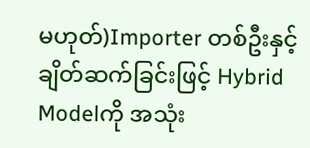မဟုတ်)Importer တစ်ဦးနှင့် ချိတ်ဆက်ခြင်းဖြင့် Hybrid Modelကို အသုံး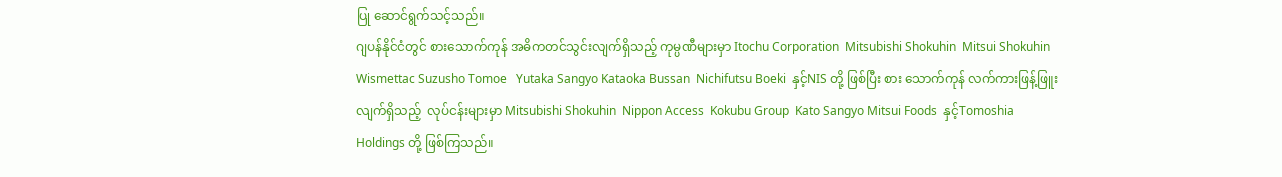ပြု ဆောင်ရွက်သင့်သည်။
ဂျပန်နိုင်ငံတွင် စားသောက်ကုန် အဓိကတင်သွင်းလျက်ရှိသည့် ကုမ္ပဏီများမှာ Itochu Corporation  Mitsubishi Shokuhin  Mitsui Shokuhin  Wismettac Suzusho Tomoe   Yutaka Sangyo Kataoka Bussan  Nichifutsu Boeki  နှင့်NIS တို့ ဖြစ်ပြီး စား သောက်ကုန် လက်ကားဖြန့်ဖြူးလျက်ရှိသည့်  လုပ်ငန်းများမှာ Mitsubishi Shokuhin  Nippon Access  Kokubu Group  Kato Sangyo Mitsui Foods  နှင့်Tomoshia Holdings တို့ ဖြစ်ကြသည်။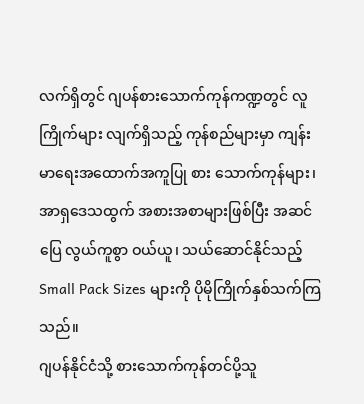လက်ရှိတွင် ဂျပန်စားသောက်ကုန်ကဏ္ဍတွင် လူကြိုက်များ လျက်ရှိသည့် ကုန်စည်များမှာ ကျန်းမာရေးအထောက်အကူပြု စား သောက်ကုန်များ၊ အာရှဒေသထွက် အစားအစာများဖြစ်ပြီး အဆင် ပြေ လွယ်ကူစွာ ဝယ်ယူ၊ သယ်ဆောင်နိုင်သည့်Small Pack Sizes များကို ပိုမိုကြိုက်နှစ်သက်ကြသည်။
ဂျပန်နိုင်ငံသို့ စားသောက်ကုန်တင်ပို့သူ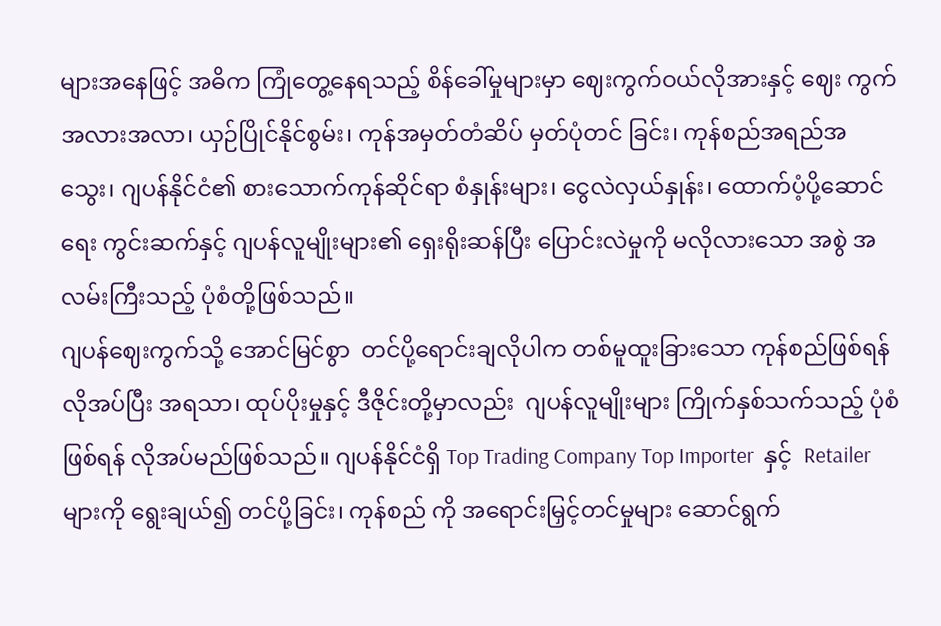များအနေဖြင့် အဓိက ကြုံတွေ့နေရသည့် စိန်ခေါ်မှုများမှာ ဈေးကွက်ဝယ်လိုအားနှင့် ဈေး ကွက်အလားအလာ၊ ယှဉ်ပြိုင်နိုင်စွမ်း၊ ကုန်အမှတ်တံဆိပ် မှတ်ပုံတင် ခြင်း၊ ကုန်စည်အရည်အသွေး၊ ဂျပန်နိုင်ငံ၏ စားသောက်ကုန်ဆိုင်ရာ စံနှုန်းများ၊ ငွေလဲလှယ်နှုန်း၊ ထောက်ပံ့ပို့ဆောင်ရေး ကွင်းဆက်နှင့် ဂျပန်လူမျိုးများ၏ ရှေးရိုးဆန်ပြီး ပြောင်းလဲမှုကို မလိုလားသော အစွဲ အလမ်းကြီးသည့် ပုံစံတို့ဖြစ်သည်။
ဂျပန်ဈေးကွက်သို့ အောင်မြင်စွာ  တင်ပို့ရောင်းချလိုပါက တစ်မူထူးခြားသော ကုန်စည်ဖြစ်ရန် လိုအပ်ပြီး အရသာ၊ ထုပ်ပိုးမှုနှင့် ဒီဇိုင်းတို့မှာလည်း  ဂျပန်လူမျိုးများ ကြိုက်နှစ်သက်သည့် ပုံစံဖြစ်ရန် လိုအပ်မည်ဖြစ်သည်။ ဂျပန်နိုင်ငံရှိ Top Trading Company Top Importer  နှင့်  Retailer များကို ရွေးချယ်၍ တင်ပို့ခြင်း၊ ကုန်စည် ကို အရောင်းမြှင့်တင်မှုများ ဆောင်ရွက်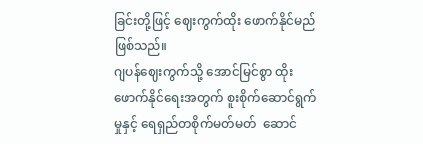ခြင်းတို့ဖြင့် ဈေးကွက်ထိုး ဖောက်နိုင်မည်ဖြစ်သည်။
ဂျပန်ဈေးကွက်သို့ အောင်မြင်စွာ ထိုးဖောက်နိုင်ရေးအတွက် စူးစိုက်ဆောင်ရွက်မှုနှင့် ရေရှည်တစိုက်မတ်မတ်  ဆောင်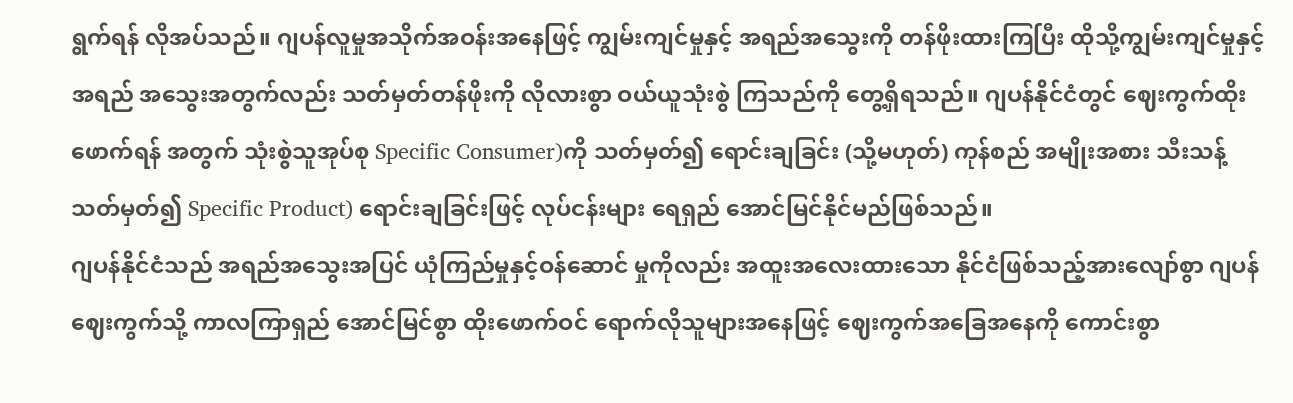ရွက်ရန် လိုအပ်သည်။ ဂျပန်လူမှုအသိုက်အဝန်းအနေဖြင့် ကျွမ်းကျင်မှုနှင့် အရည်အသွေးကို တန်ဖိုးထားကြပြီး ထိုသို့ကျွမ်းကျင်မှုနှင့် အရည် အသွေးအတွက်လည်း သတ်မှတ်တန်ဖိုးကို လိုလားစွာ ဝယ်ယူသုံးစွဲ ကြသည်ကို တွေ့ရှိရသည်။ ဂျပန်နိုင်ငံတွင် ဈေးကွက်ထိုးဖောက်ရန် အတွက် သုံးစွဲသူအုပ်စု Specific Consumer)ကို သတ်မှတ်၍ ရောင်းချခြင်း (သို့မဟုတ်) ကုန်စည် အမျိုးအစား သီးသန့်သတ်မှတ်၍ Specific Product) ရောင်းချခြင်းဖြင့် လုပ်ငန်းများ ရေရှည် အောင်မြင်နိုင်မည်ဖြစ်သည်။
ဂျပန်နိုင်ငံသည် အရည်အသွေးအပြင် ယုံကြည်မှုနှင့်ဝန်ဆောင် မှုကိုလည်း အထူးအလေးထားသော နိုင်ငံဖြစ်သည့်အားလျော်စွာ ဂျပန်ဈေးကွက်သို့ ကာလကြာရှည် အောင်မြင်စွာ ထိုးဖောက်ဝင် ရောက်လိုသူများအနေဖြင့် ဈေးကွက်အခြေအနေကို ကောင်းစွာ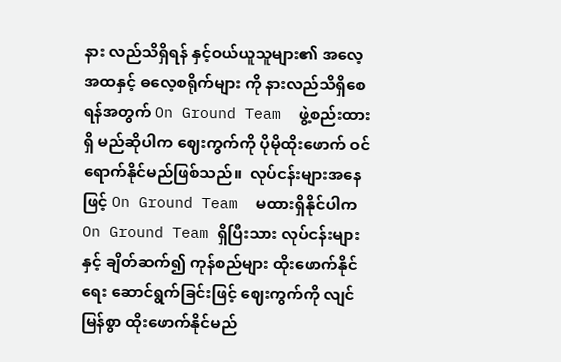နား လည်သိရှိရန် နှင့်ဝယ်ယူသူများ၏ အလေ့အထနှင့် ဓလေ့စရိုက်များ ကို နားလည်သိရှိစေရန်အတွက် On Ground Team  ဖွဲ့စည်းထားရှိ မည်ဆိုပါက ဈေးကွက်ကို ပိုမိုထိုးဖောက် ဝင်ရောက်နိုင်မည်ဖြစ်သည်။  လုပ်ငန်းများအနေဖြင့် On Ground Team  မထားရှိနိုင်ပါက On Ground Team ရှိပြီးသား လုပ်ငန်းများနှင့် ချိတ်ဆက်၍ ကုန်စည်များ ထိုးဖောက်နိုင်ရေး ဆောင်ရွက်ခြင်းဖြင့် ဈေးကွက်ကို လျင်မြန်စွာ ထိုးဖောက်နိုင်မည်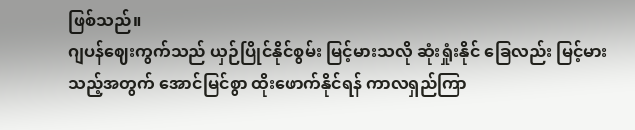ဖြစ်သည်။
ဂျပန်ဈေးကွက်သည် ယှဉ်ပြိုင်နိုင်စွမ်း မြင့်မားသလို ဆုံးရှုံးနိုင် ခြေလည်း မြင့်မားသည့်အတွက် အောင်မြင်စွာ ထိုးဖောက်နိုင်ရန် ကာလရှည်ကြာ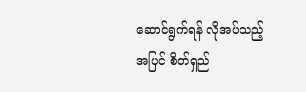ဆောင်ရွက်ရန် လိုအပ်သည့်အပြင် စိတ်ရှည်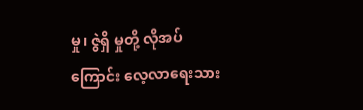မှု၊ ဇွဲရှိ မှုတို့ လိုအပ်ကြောင်း လေ့လာရေးသား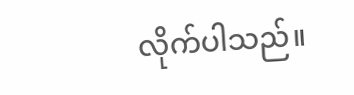လိုက်ပါသည်။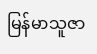မြန်မာသူဇာ